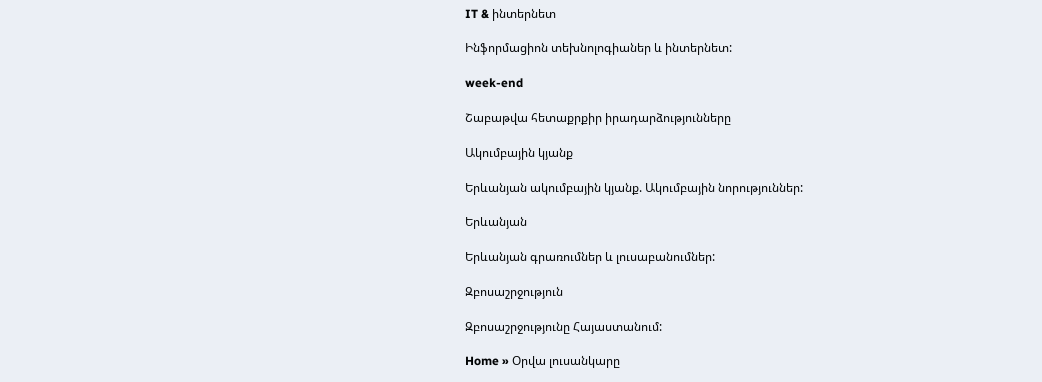IT & ինտերնետ

Ինֆորմացիոն տեխնոլոգիաներ և ինտերնետ:

week-end

Շաբաթվա հետաքրքիր իրադարձությունները

Ակումբային կյանք

Երևանյան ակումբային կյանք. Ակումբային նորություններ:

Երևանյան

Երևանյան գրառումներ և լուսաբանումներ:

Զբոսաշրջություն

Զբոսաշրջությունը Հայաստանում:

Home » Օրվա լուսանկարը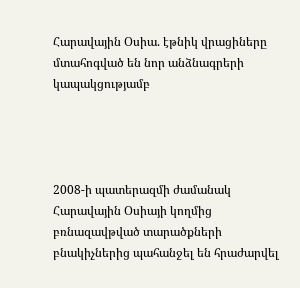Հարավային Օսիա. էթնիկ վրացիները մտահոգված են նոր անձնագրերի կապակցությամբ




2008-ի պատերազմի ժամանակ Հարավային Օսիայի կողմից բռնազավթված տարածքների բնակիչներից պահանջել են հրաժարվել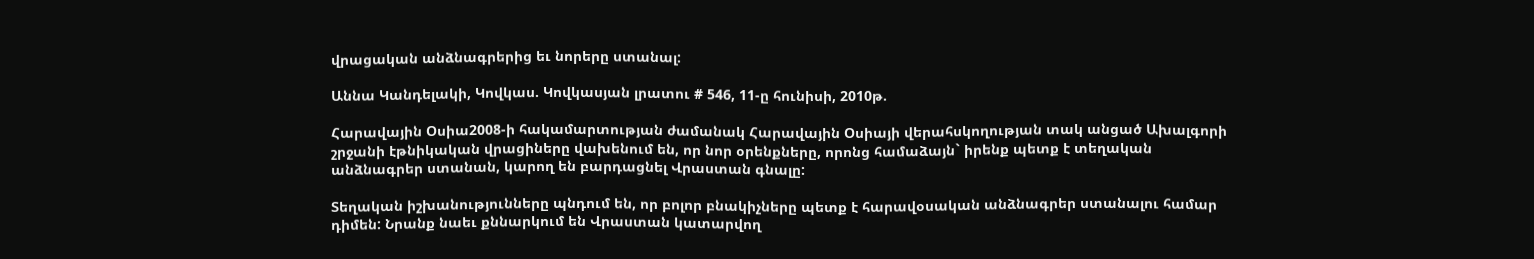վրացական անձնագրերից եւ նորերը ստանալ:

Աննա Կանդելակի, Կովկաս. Կովկասյան լրատու # 546, 11-ը հունիսի, 2010թ.

Հարավային Օսիա2008-ի հակամարտության ժամանակ Հարավային Օսիայի վերահսկողության տակ անցած Ախալգորի շրջանի էթնիկական վրացիները վախենում են, որ նոր օրենքները, որոնց համաձայն` իրենք պետք է տեղական անձնագրեր ստանան, կարող են բարդացնել Վրաստան գնալը:

Տեղական իշխանությունները պնդում են, որ բոլոր բնակիչները պետք է հարավօսական անձնագրեր ստանալու համար դիմեն: Նրանք նաեւ քննարկում են Վրաստան կատարվող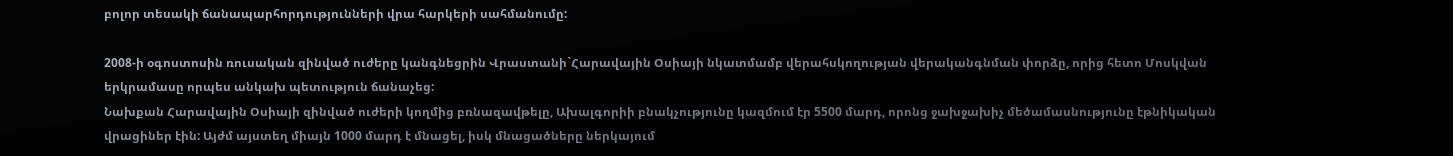բոլոր տեսակի ճանապարհորդությունների վրա հարկերի սահմանումը:

2008-ի օգոստոսին ռուսական զինված ուժերը կանգնեցրին Վրաստանի`Հարավային Օսիայի նկատմամբ վերահսկողության վերականգնման փորձը, որից հետո Մոսկվան երկրամասը որպես անկախ պետություն ճանաչեց:
Նախքան Հարավային Օսիայի զինված ուժերի կողմից բռնազավթելը, Ախալգորիի բնակչությունը կազմում էր 5500 մարդ, որոնց ջախջախիչ մեծամասնությունը էթնիկական վրացիներ էին: Այժմ այստեղ միայն 1000 մարդ է մնացել, իսկ մնացածները ներկայում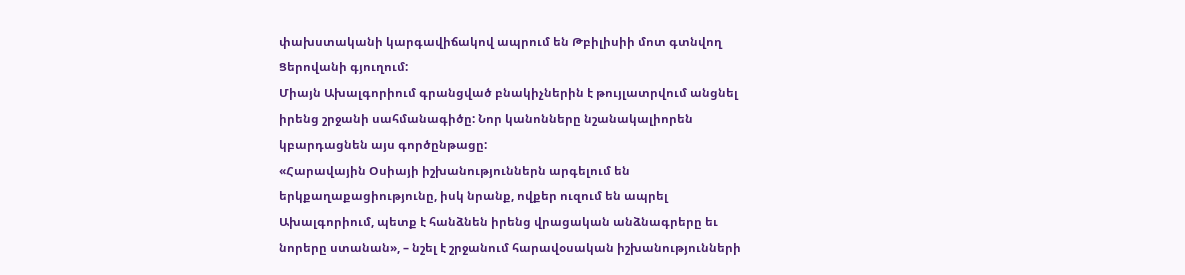փախստականի կարգավիճակով ապրում են Թբիլիսիի մոտ գտնվող Ցերովանի գյուղում:
Միայն Ախալգորիում գրանցված բնակիչներին է թույլատրվում անցնել իրենց շրջանի սահմանագիծը: Նոր կանոնները նշանակալիորեն կբարդացնեն այս գործընթացը:
«Հարավային Օսիայի իշխանություններն արգելում են երկքաղաքացիությունը, իսկ նրանք, ովքեր ուզում են ապրել Ախալգորիում, պետք է հանձնեն իրենց վրացական անձնագրերը եւ նորերը ստանան», – նշել է շրջանում հարավօսական իշխանությունների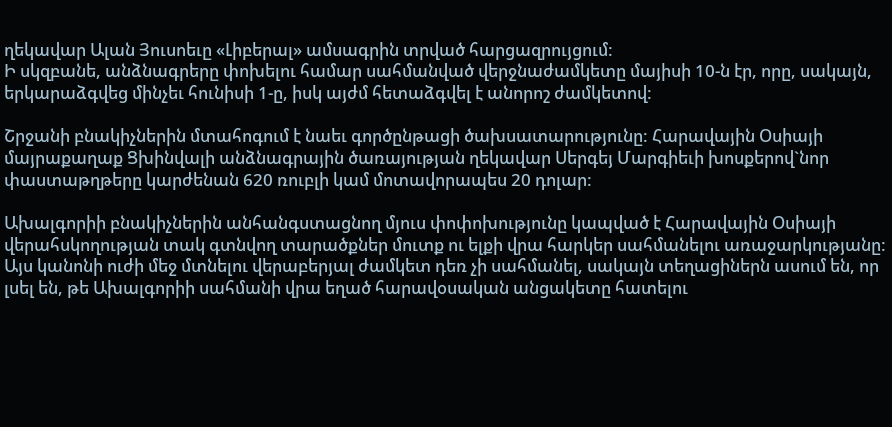ղեկավար Ալան Յուսոեւը «Լիբերալ» ամսագրին տրված հարցազրույցում:
Ի սկզբանե, անձնագրերը փոխելու համար սահմանված վերջնաժամկետը մայիսի 10-ն էր, որը, սակայն, երկարաձգվեց մինչեւ հունիսի 1-ը, իսկ այժմ հետաձգվել է անորոշ ժամկետով:

Շրջանի բնակիչներին մտահոգում է նաեւ գործընթացի ծախսատարությունը: Հարավային Օսիայի մայրաքաղաք Ցխինվալի անձնագրային ծառայության ղեկավար Սերգեյ Մարգիեւի խոսքերով`նոր փաստաթղթերը կարժենան 620 ռուբլի կամ մոտավորապես 20 դոլար:

Ախալգորիի բնակիչներին անհանգստացնող մյուս փոփոխությունը կապված է Հարավային Օսիայի վերահսկողության տակ գտնվող տարածքներ մուտք ու ելքի վրա հարկեր սահմանելու առաջարկությանը: Այս կանոնի ուժի մեջ մտնելու վերաբերյալ ժամկետ դեռ չի սահմանել, սակայն տեղացիներն ասում են, որ լսել են, թե Ախալգորիի սահմանի վրա եղած հարավօսական անցակետը հատելու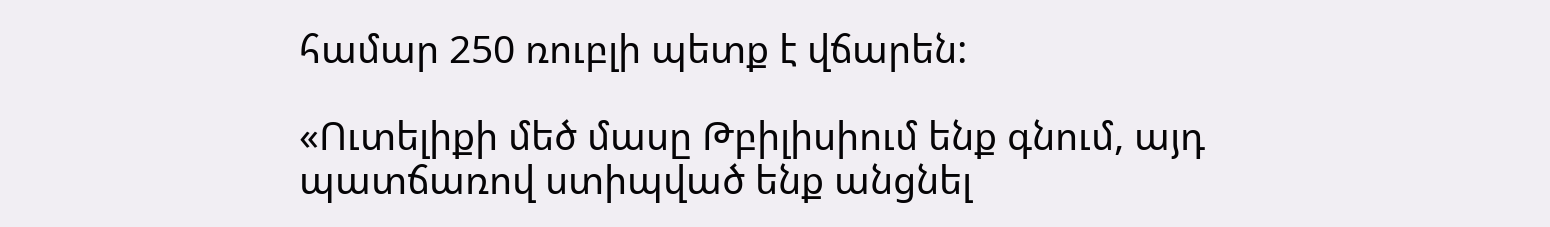համար 250 ռուբլի պետք է վճարեն:

«Ուտելիքի մեծ մասը Թբիլիսիում ենք գնում, այդ պատճառով ստիպված ենք անցնել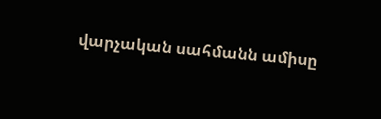վարչական սահմանն ամիսը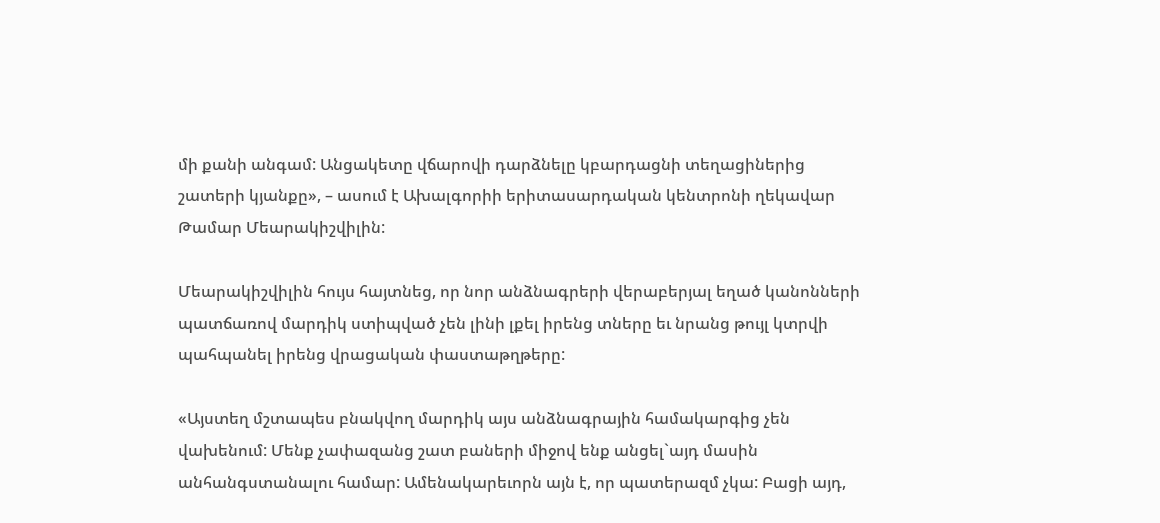մի քանի անգամ: Անցակետը վճարովի դարձնելը կբարդացնի տեղացիներից շատերի կյանքը», – ասում է Ախալգորիի երիտասարդական կենտրոնի ղեկավար Թամար Մեարակիշվիլին:

Մեարակիշվիլին հույս հայտնեց, որ նոր անձնագրերի վերաբերյալ եղած կանոնների պատճառով մարդիկ ստիպված չեն լինի լքել իրենց տները եւ նրանց թույլ կտրվի պահպանել իրենց վրացական փաստաթղթերը:

«Այստեղ մշտապես բնակվող մարդիկ այս անձնագրային համակարգից չեն վախենում: Մենք չափազանց շատ բաների միջով ենք անցել`այդ մասին անհանգստանալու համար: Ամենակարեւորն այն է, որ պատերազմ չկա: Բացի այդ,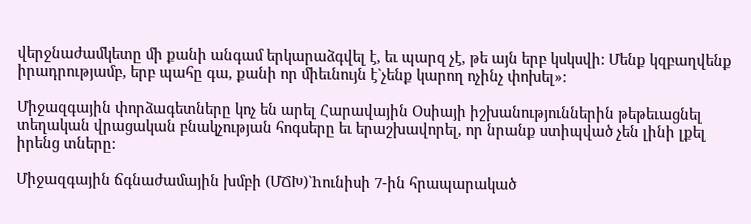վերջնաժամկետը մի քանի անգամ երկարաձգվել է, եւ պարզ չէ, թե այն երբ կսկսվի: Մենք կզբաղվենք իրադրությամբ, երբ պահը գա, քանի որ միեւնույն է`չենք կարող ոչինչ փոխել»:

Միջազգային փորձագետները կոչ են արել Հարավային Օսիայի իշխանություններին թեթեւացնել տեղական վրացական բնակչության հոգսերը եւ երաշխավորել, որ նրանք ստիպված չեն լինի լքել իրենց տները:

Միջազգային ճգնաժամային խմբի (ՄՃԽ)`hունիսի 7-ին հրապարակած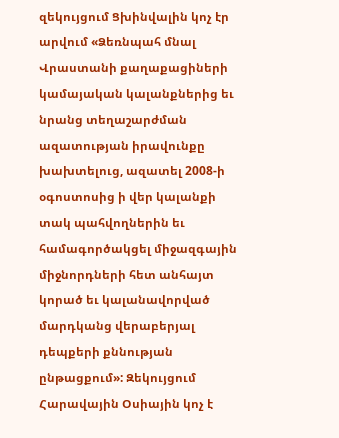զեկույցում Ցխինվալին կոչ էր արվում «Ձեռնպահ մնալ Վրաստանի քաղաքացիների կամայական կալանքներից եւ նրանց տեղաշարժման ազատության իրավունքը խախտելուց, ազատել 2008-ի օգոստոսից ի վեր կալանքի տակ պահվողներին եւ համագործակցել միջազգային միջնորդների հետ անհայտ կորած եւ կալանավորված մարդկանց վերաբերյալ դեպքերի քննության ընթացքում»: Զեկույցում Հարավային Օսիային կոչ է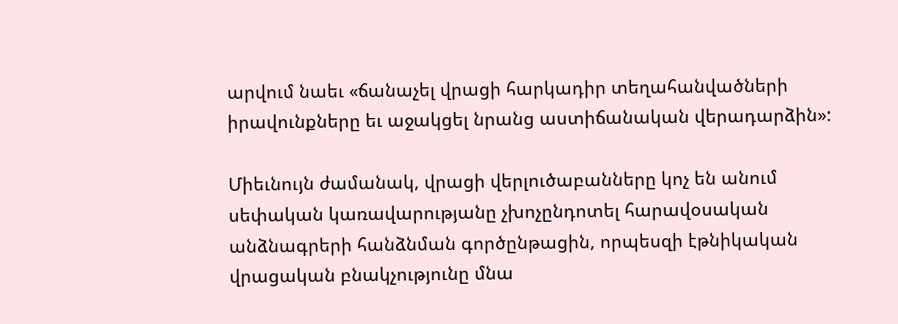արվում նաեւ «ճանաչել վրացի հարկադիր տեղահանվածների իրավունքները եւ աջակցել նրանց աստիճանական վերադարձին»:

Միեւնույն ժամանակ, վրացի վերլուծաբանները կոչ են անում սեփական կառավարությանը չխոչընդոտել հարավօսական անձնագրերի հանձնման գործընթացին, որպեսզի էթնիկական վրացական բնակչությունը մնա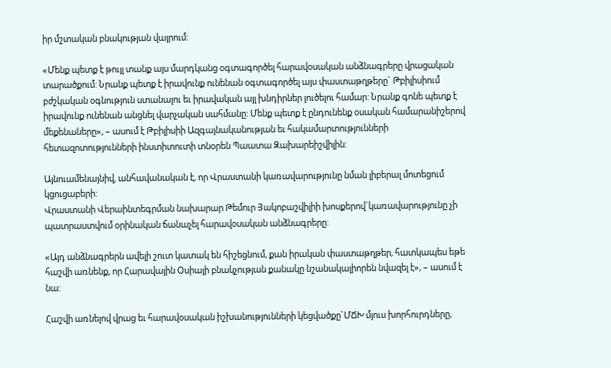իր մշտական բնակության վայրում:

«Մենք պետք է թույլ տանք այս մարդկանց օգտագործել հարավօսական անձնագրերը վրացական տարածքում: Նրանք պետք է իրավունք ունենան օգտագործել այս փաստաթղթերը` Թբիլիսիում բժշկական օգնություն ստանալու եւ իրավական այլ խնդիրներ լուծելու համար: Նրանք գոնե պետք է իրավունք ունենան անցնել վարչական սահմանը: Մենք պետք է ընդունենք օսական համարանիշերով մեքենաները», – ասում է Թբիլիսիի Ազգայնականության եւ հակամարտությունների հետազոտությունների ինստիտուտի տնօրեն Պաատա Զախարեիշվիլին:

Այնուամենայնիվ, անհավանական է, որ Վրաստանի կառավարությունը նման լիբերալ մոտեցում կցուցաբերի:
Վրաստանի Վերաինտեգրման նախարար Թեմուր Յակոբաշվիլիի խոսքերով`կառավարությունը չի պատրաստվում օրինական ճանաչել հարավօսական անձնագրերը:

«Այդ անձնագրերն ավելի շուտ կատակ են հիշեցնում, քան իրական փաստաթղթեր, հատկապես եթե հաշվի առնենք, որ Հարավային Օսիայի բնակչության քանակը նշանակալիորեն նվազել է», – ասում է նա:

Հաշվի առնելով վրաց եւ հարավօսական իշխանությունների կեցվածքը`ՄՃԽ մյուս խորհուրդները,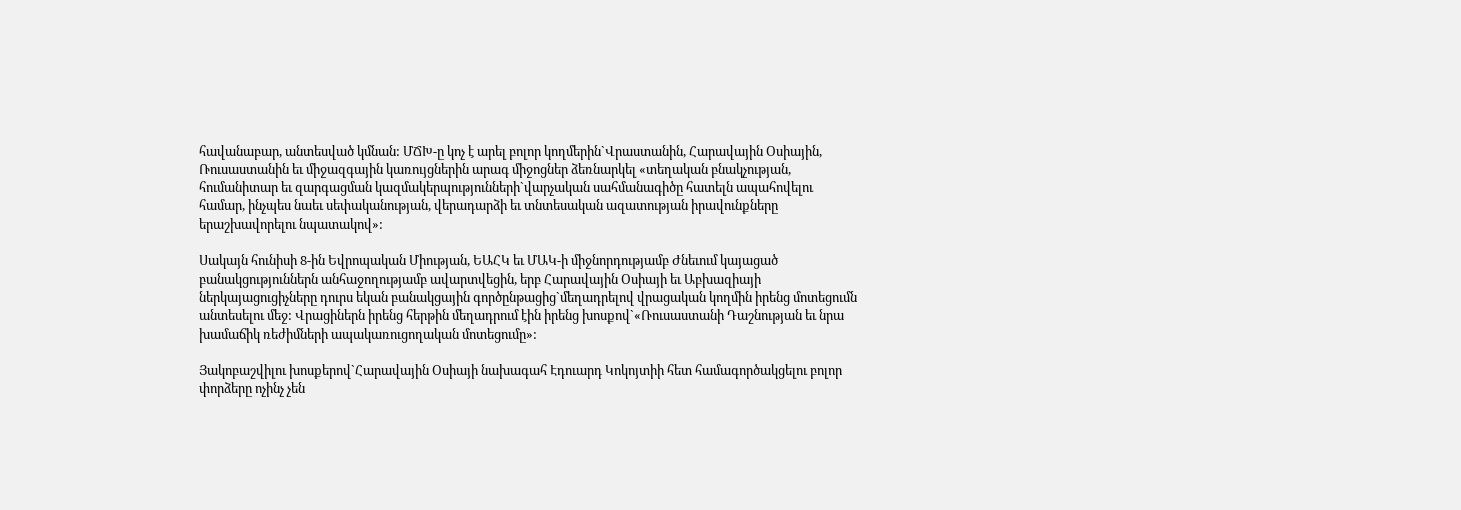հավանաբար, անտեսված կմնան: ՄՃԽ-ը կոչ է արել բոլոր կողմերին`Վրաստանին, Հարավային Օսիային, Ռուսաստանին եւ միջազգային կառույցներին արագ միջոցներ ձեռնարկել «տեղական բնակչության, հումանիտար եւ զարգացման կազմակերպությունների`վարչական սահմանագիծը հատելն ապահովելու համար, ինչպես նաեւ սեփականության, վերադարձի եւ տնտեսական ազատության իրավունքները երաշխավորելու նպատակով»:

Սակայն հունիսի 8-ին Եվրոպական Միության, ԵԱՀԿ եւ ՄԱԿ-ի միջնորդությամբ Ժնեւում կայացած բանակցություններն անհաջողությամբ ավարտվեցին, երբ Հարավային Օսիայի եւ Աբխազիայի ներկայացուցիչները դուրս եկան բանակցային գործընթացից`մեղադրելով վրացական կողմին իրենց մոտեցումն անտեսելու մեջ: Վրացիներն իրենց հերթին մեղադրում էին իրենց խոսքով`«Ռուսաստանի Դաշնության եւ նրա խամաճիկ ռեժիմների ապակառուցողական մոտեցումը»:

Յակոբաշվիլու խոսքերով`Հարավային Օսիայի նախագահ Էդուարդ Կոկոյտիի հետ համագործակցելու բոլոր փորձերը ոչինչ չեն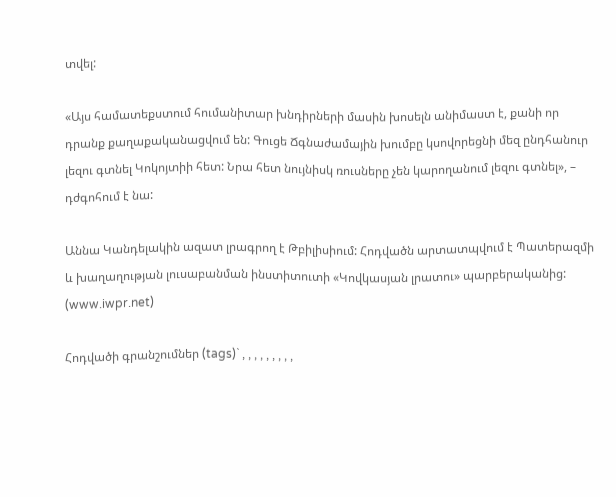տվել:

«Այս համատեքստում հումանիտար խնդիրների մասին խոսելն անիմաստ է, քանի որ դրանք քաղաքականացվում են: Գուցե Ճգնաժամային խումբը կսովորեցնի մեզ ընդհանուր լեզու գտնել Կոկոյտիի հետ: Նրա հետ նույնիսկ ռուսները չեն կարողանում լեզու գտնել», – դժգոհում է նա:

Աննա Կանդելակին ազատ լրագրող է Թբիլիսիում: Հոդվածն արտատպվում է Պատերազմի և խաղաղության լուսաբանման ինստիտուտի «Կովկասյան լրատու» պարբերականից: (www.iwpr.net)

Հոդվածի գրանշումներ (tags)` , , , , , , , , ,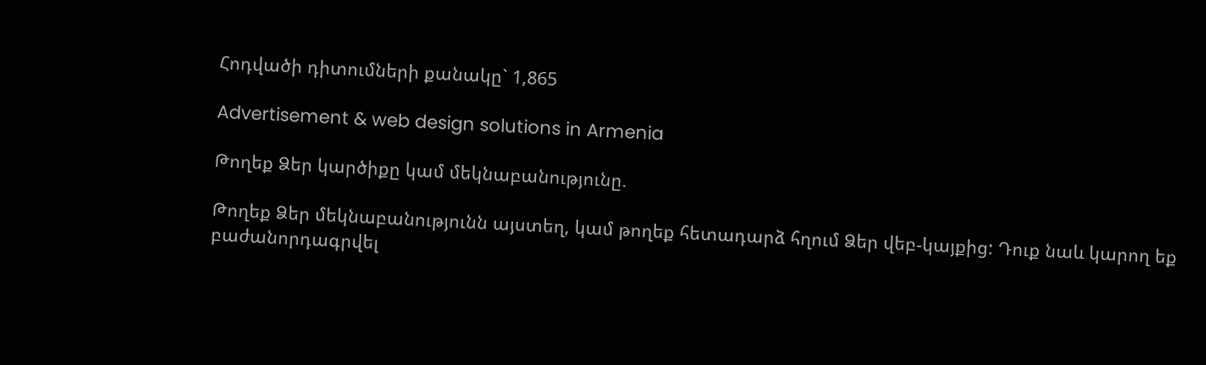Հոդվածի դիտումների քանակը` 1,865

Advertisement & web design solutions in Armenia

Թողեք Ձեր կարծիքը կամ մեկնաբանությունը.

Թողեք Ձեր մեկնաբանությունն այստեղ, կամ թողեք հետադարձ հղում Ձեր վեբ-կայքից: Դուք նաև կարող եք բաժանորդագրվել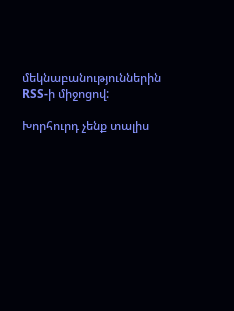մեկնաբանություններին RSS-ի միջոցով:

Խորհուրդ չենք տալիս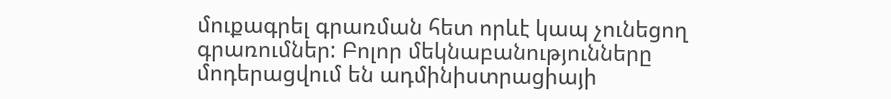մուքագրել գրառման հետ որևէ կապ չունեցող գրառումներ: Բոլոր մեկնաբանությունները մոդերացվում են ադմինիստրացիայի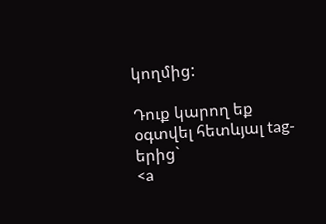կողմից:

Դուք կարող եք օգտվել հետևյալ tag-երից`
<a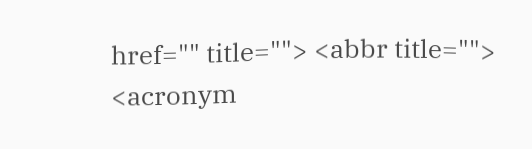href="" title=""> <abbr title=""> <acronym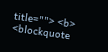title=""> <b> <blockquote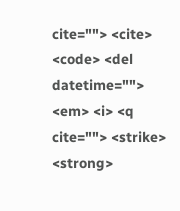cite=""> <cite> <code> <del datetime=""> <em> <i> <q cite=""> <strike> <strong>